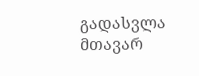გადასვლა მთავარ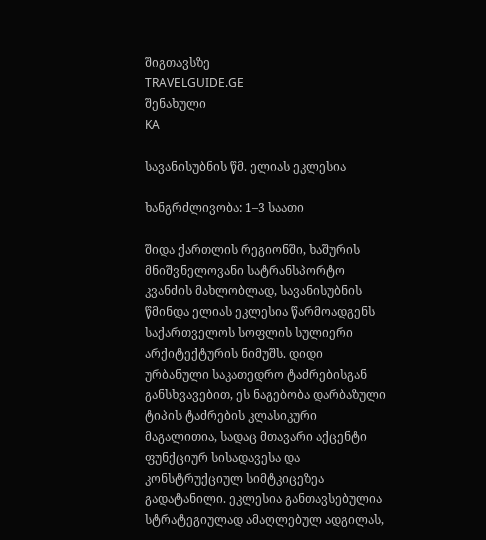შიგთავსზე
TRAVELGUIDE.GE
შენახული
KA

სავანისუბნის წმ. ელიას ეკლესია

ხანგრძლივობა: 1–3 საათი

შიდა ქართლის რეგიონში, ხაშურის მნიშვნელოვანი სატრანსპორტო კვანძის მახლობლად, სავანისუბნის წმინდა ელიას ეკლესია წარმოადგენს საქართველოს სოფლის სულიერი არქიტექტურის ნიმუშს. დიდი ურბანული საკათედრო ტაძრებისგან განსხვავებით, ეს ნაგებობა დარბაზული ტიპის ტაძრების კლასიკური მაგალითია, სადაც მთავარი აქცენტი ფუნქციურ სისადავესა და კონსტრუქციულ სიმტკიცეზეა გადატანილი. ეკლესია განთავსებულია სტრატეგიულად ამაღლებულ ადგილას,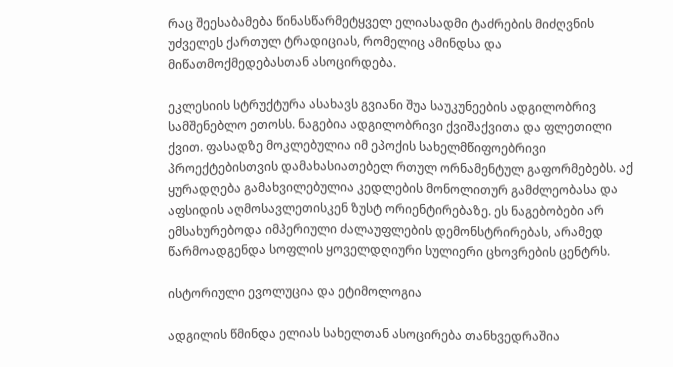რაც შეესაბამება წინასწარმეტყველ ელიასადმი ტაძრების მიძღვნის უძველეს ქართულ ტრადიციას, რომელიც ამინდსა და მიწათმოქმედებასთან ასოცირდება.

ეკლესიის სტრუქტურა ასახავს გვიანი შუა საუკუნეების ადგილობრივ სამშენებლო ეთოსს. ნაგებია ადგილობრივი ქვიშაქვითა და ფლეთილი ქვით. ფასადზე მოკლებულია იმ ეპოქის სახელმწიფოებრივი პროექტებისთვის დამახასიათებელ რთულ ორნამენტულ გაფორმებებს. აქ ყურადღება გამახვილებულია კედლების მონოლითურ გამძლეობასა და აფსიდის აღმოსავლეთისკენ ზუსტ ორიენტირებაზე. ეს ნაგებობები არ ემსახურებოდა იმპერიული ძალაუფლების დემონსტრირებას, არამედ წარმოადგენდა სოფლის ყოველდღიური სულიერი ცხოვრების ცენტრს.

ისტორიული ევოლუცია და ეტიმოლოგია

ადგილის წმინდა ელიას სახელთან ასოცირება თანხვედრაშია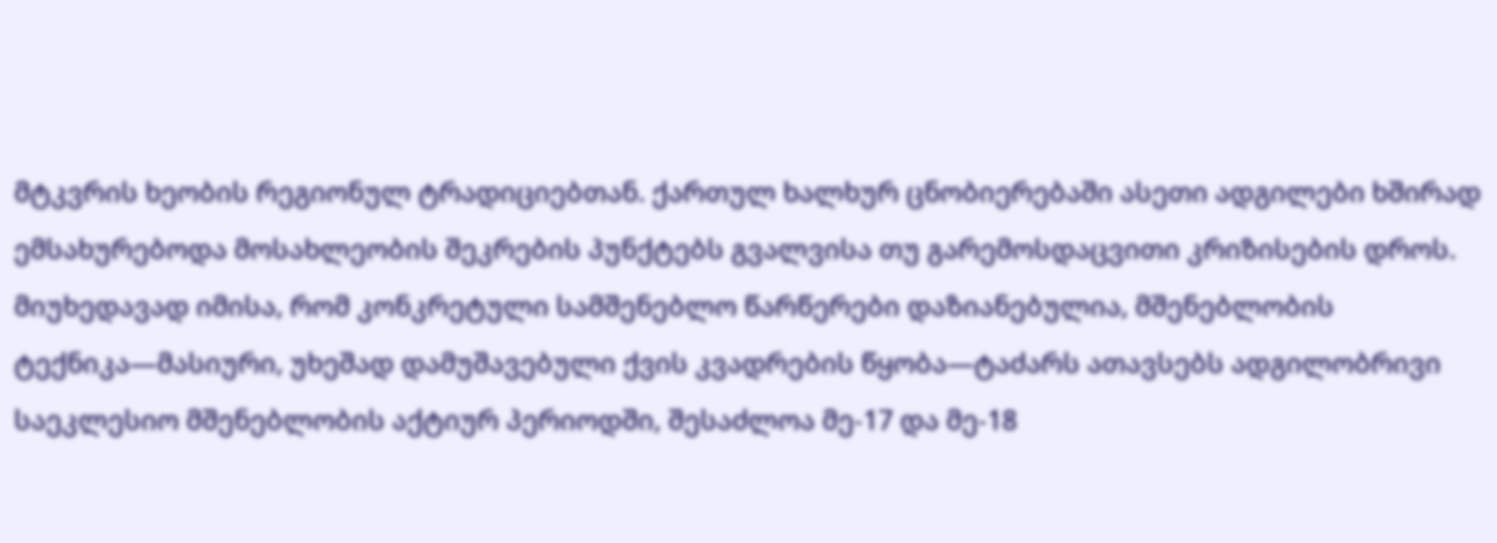მტკვრის ხეობის რეგიონულ ტრადიციებთან. ქართულ ხალხურ ცნობიერებაში ასეთი ადგილები ხშირად ემსახურებოდა მოსახლეობის შეკრების პუნქტებს გვალვისა თუ გარემოსდაცვითი კრიზისების დროს. მიუხედავად იმისა, რომ კონკრეტული სამშენებლო წარწერები დაზიანებულია, მშენებლობის ტექნიკა—მასიური, უხეშად დამუშავებული ქვის კვადრების წყობა—ტაძარს ათავსებს ადგილობრივი საეკლესიო მშენებლობის აქტიურ პერიოდში, შესაძლოა მე-17 და მე-18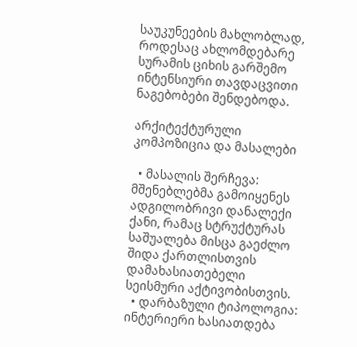საუკუნეების მახლობლად, როდესაც ახლომდებარე სურამის ციხის გარშემო ინტენსიური თავდაცვითი ნაგებობები შენდებოდა.

არქიტექტურული კომპოზიცია და მასალები

  • მასალის შერჩევა: მშენებლებმა გამოიყენეს ადგილობრივი დანალექი ქანი, რამაც სტრუქტურას საშუალება მისცა გაეძლო შიდა ქართლისთვის დამახასიათებელი სეისმური აქტივობისთვის.
  • დარბაზული ტიპოლოგია: ინტერიერი ხასიათდება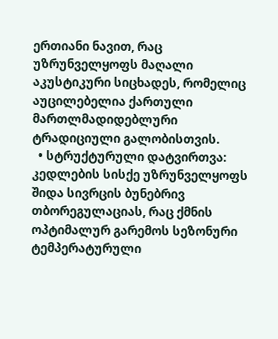ერთიანი ნავით, რაც უზრუნველყოფს მაღალი აკუსტიკური სიცხადეს, რომელიც აუცილებელია ქართული მართლმადიდებლური ტრადიციული გალობისთვის.
  • სტრუქტურული დატვირთვა: კედლების სისქე უზრუნველყოფს შიდა სივრცის ბუნებრივ თბორეგულაციას, რაც ქმნის ოპტიმალურ გარემოს სეზონური ტემპერატურული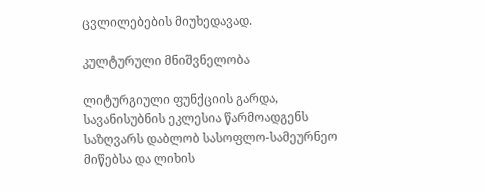ცვლილებების მიუხედავად.

კულტურული მნიშვნელობა

ლიტურგიული ფუნქციის გარდა, სავანისუბნის ეკლესია წარმოადგენს საზღვარს დაბლობ სასოფლო-სამეურნეო მიწებსა და ლიხის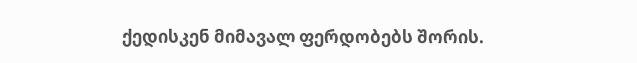ქედისკენ მიმავალ ფერდობებს შორის.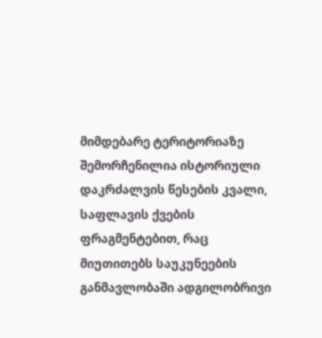მიმდებარე ტერიტორიაზე შემორჩენილია ისტორიული დაკრძალვის წესების კვალი, საფლავის ქვების ფრაგმენტებით, რაც მიუთითებს საუკუნეების განმავლობაში ადგილობრივი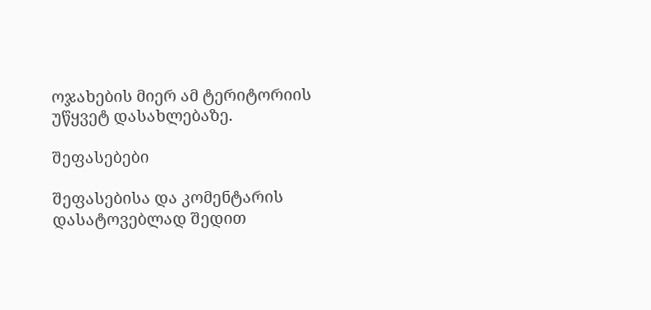ოჯახების მიერ ამ ტერიტორიის უწყვეტ დასახლებაზე.

შეფასებები

შეფასებისა და კომენტარის დასატოვებლად შედით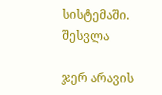სისტემაში. შესვლა

ჯერ არავის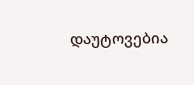დაუტოვებია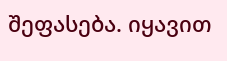შეფასება. იყავით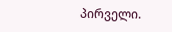პირველი.